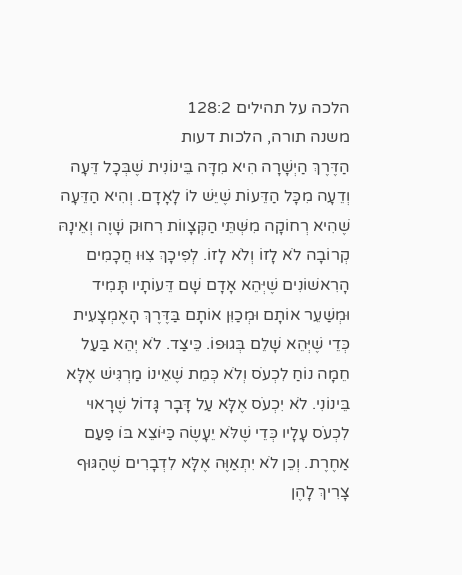הלכה על תהילים 128:2
משנה תורה, הלכות דעות
הַדֶּרֶךְ הַיְשָׁרָה הִיא מִדָּה בֵּינוֹנִית שֶׁבְּכָל דֵּעָה וְדֵעָה מִכָּל הַדֵּעוֹת שֶׁיֵּשׁ לוֹ לָאָדָם. וְהִיא הַדֵּעָה שֶׁהִיא רְחוֹקָה מִשְּׁתֵּי הַקְּצָווֹת רִחוּק שָׁוֶה וְאֵינָהּ קְרוֹבָה לֹא לָזוֹ וְלֹא לָזוֹ. לְפִיכָךְ צִוּוּ חֲכָמִים הָרִאשׁוֹנִים שֶׁיְּהֵא אָדָם שָׁם דֵּעוֹתָיו תָּמִיד וּמְשַׁעֵר אוֹתָם וּמְכַוִּן אוֹתָם בַּדֶּרֶךְ הָאֶמְצָעִית כְּדֵי שֶׁיְּהֵא שָׁלֵם בְּגוּפוֹ. כֵּיצַד. לֹא יְהֵא בַּעַל חֵמָה נוֹחַ לִכְעֹס וְלֹא כְּמֵת שֶׁאֵינוֹ מַרְגִּישׁ אֶלָּא בֵּינוֹנִי. לֹא יִכְעֹס אֶלָּא עַל דָּבָר גָּדוֹל שֶׁרָאוּי לִכְעֹס עָלָיו כְּדֵי שֶׁלֹּא יֵעָשֶׂה כַּיּוֹצֵא בּוֹ פַּעַם אַחֶרֶת. וְכֵן לֹא יִתְאַוֶּה אֶלָּא לִדְבָרִים שֶׁהַגּוּף צָרִיךְ לָהֶן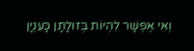וְאִי אֶפְשָׁר לִהְיוֹת בְּזוּלָתָן כָּעִנְיָן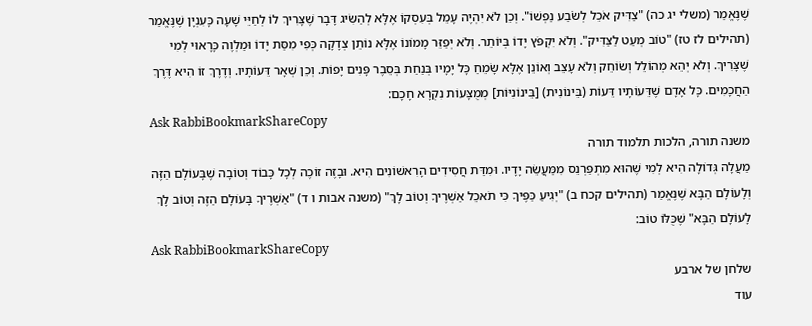שֶׁנֶּאֱמַר (משלי יג כה) "צַדִּיק אֹכֵל לְשֹׂבַע נַפְשׁוֹ". וְכֵן לֹא יִהְיֶה עָמֵל בְּעִסְקוֹ אֶלָּא לְהַשִּׂיג דָּבָר שֶׁצָּרִיךְ לוֹ לְחַיֵּי שָׁעָה כָּעִנְיָן שֶׁנֶּאֱמַר (תהילים לז טז) "טוֹב מְעַט לַצַּדִּיק". וְלֹא יִקְפֹּץ יָדוֹ בְּיוֹתֵר. וְלֹא יְפַזֵּר מָמוֹנוֹ אֶלָּא נוֹתֵן צְדָקָה כְּפִי מִסַּת יָדוֹ וּמַלְוֶה כָּרָאוּי לְמִי שֶׁצָּרִיךְ. וְלֹא יְהֵא מְהוֹלֵל וְשׂוֹחֵק וְלֹא עָצֵב וְאוֹנֵן אֶלָּא שָׂמֵחַ כָּל יָמָיו בְּנַחַת בְּסֵבֶר פָּנִים יָפוֹת. וְכֵן שְׁאָר דֵּעוֹתָיו. וְדֶרֶךְ זוֹ הִיא דֶּרֶךְ הַחֲכָמִים. כָּל אָדָם שֶׁדֵּעוֹתָיו דֵּעוֹת (בֵּינוֹנִית) [בֵּינוֹנִיּוֹת] מְמֻצָּעוֹת נִקְרָא חָכָם:
Ask RabbiBookmarkShareCopy
משנה תורה, הלכות תלמוד תורה
מַעֲלָה גְּדוֹלָה הִיא לְמִי שֶׁהוּא מִתְפַּרְנֵס מִמַּעֲשֵׂה יָדָיו. וּמִדַּת חֲסִידִים הָרִאשׁוֹנִים הִיא. וּבָזֶה זוֹכֶה לְכָל כָּבוֹד וְטוֹבָה שֶׁבָּעוֹלָם הַזֶּה וְלָעוֹלָם הַבָּא שֶׁנֶּאֱמַר (תהילים קכח ב) "יְגִיעַ כַּפֶּיךָ כִּי תֹאכֵל אַשְׁרֶיךָ וְטוֹב לָךְ" (משנה אבות ו ד) "אַשְׁרֶיךָ בָּעוֹלָם הַזֶּה וְטוֹב לָךְ לָעוֹלָם הַבָּא" שֶׁכֻּלּוֹ טוֹב:
Ask RabbiBookmarkShareCopy
שלחן של ארבע
עוד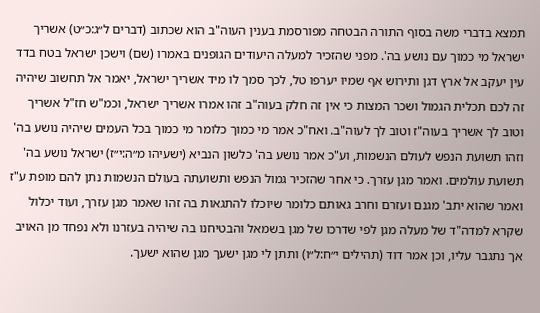תמצא בדברי משה בסוף התורה הבטחה מפורסמת בענין העוה"ב הוא שכתוב (דברים ל״ג:כ״ט) אשריך ישראל מי כמוך עם נושע בה'. מפני שהזכיר למעלה היעודים הגופנים באמרו (שם) וישכן ישראל בטח בדד עין יעקב אל ארץ דגן ותירוש אף שמיו יערפו טל, לכך סמך לו מיד אשריך ישראל, יאמר אל תחשוב שיהיה זה לכם תכלית הגמול ושכר המצות כי אין זה חלק בעוה"ב זהו אמרו אשריך ישראל, וכמ"ש חז"ל אשריך וטוב לך אשריך בעוה"ז וטוב לך לעוה"ב. ואח"כ אמר מי כמוך כלומר מי כמוך בכל העמים שיהיה נושע בה' וזהו תשועת הנפש לעולם הנשמות, וע"כ אמר נושע בה' כלשון הנביא (ישעיהו מ״ה:י״ז) ישראל נושע בה' תשועת עולמים. ואמר מגן עזרך. כי אחר שהזכיר גמול הנפש ותשועתה בעולם הנשמות נתן להם מופת ע"ז ואמר שהוא יתב' מגנם ועזרם וחרב גאותם כלומר שיוכלו להתגאות בה זהו שאמר מגן עזרך, ועוד יכלול שקרא למדה"ד של מעלה מגן לפי שדרכו של מגן בשמאל והבטיחנו בה שיהיה בעזרנו ולא נפחד מן האויב אך נתגבר עליו, וכן אמר דוד (תהילים י״ח:ל״ו) ותתן לי מגן ישעך מגן שהוא ישעך.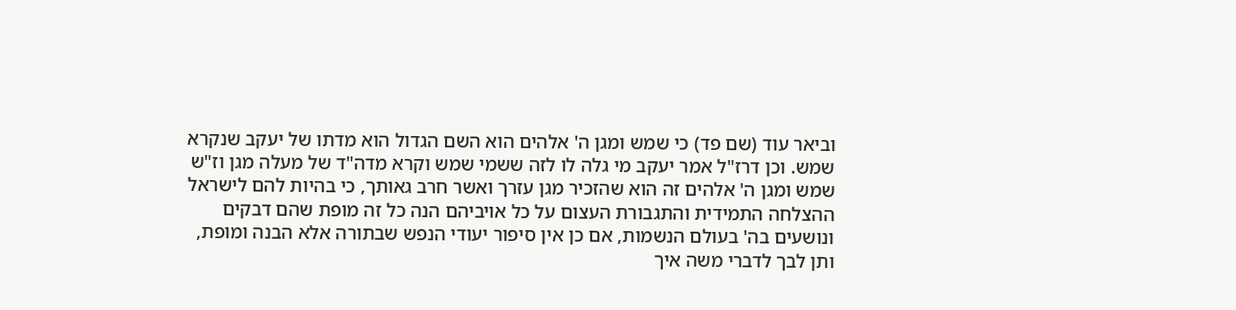וביאר עוד (שם פד) כי שמש ומגן ה' אלהים הוא השם הגדול הוא מדתו של יעקב שנקרא שמש. וכן דרז"ל אמר יעקב מי גלה לו לזה ששמי שמש וקרא מדה"ד של מעלה מגן וז"ש שמש ומגן ה' אלהים זה הוא שהזכיר מגן עזרך ואשר חרב גאותך, כי בהיות להם לישראל ההצלחה התמידית והתגבורת העצום על כל אויביהם הנה כל זה מופת שהם דבקים ונושעים בה' בעולם הנשמות, אם כן אין סיפור יעודי הנפש שבתורה אלא הבנה ומופת, ותן לבך לדברי משה איך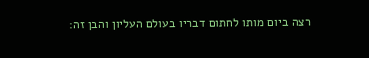רצה ביום מותו לחתום דבריו בעולם העליון והבן זה: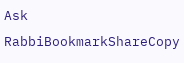Ask RabbiBookmarkShareCopy